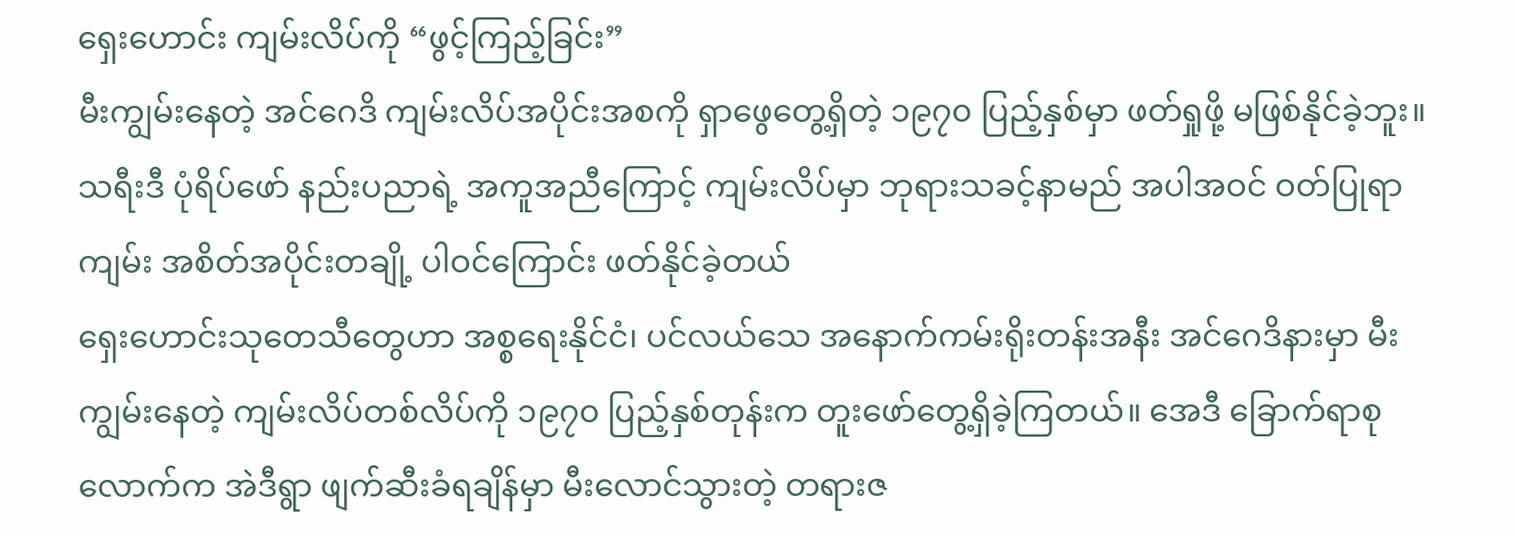ရှေးဟောင်း ကျမ်းလိပ်ကို “ဖွင့်ကြည့်ခြင်း”
မီးကျွမ်းနေတဲ့ အင်ဂေဒိ ကျမ်းလိပ်အပိုင်းအစကို ရှာဖွေတွေ့ရှိတဲ့ ၁၉၇၀ ပြည့်နှစ်မှာ ဖတ်ရှုဖို့ မဖြစ်နိုင်ခဲ့ဘူး။ သရီးဒီ ပုံရိပ်ဖော် နည်းပညာရဲ့ အကူအညီကြောင့် ကျမ်းလိပ်မှာ ဘုရားသခင့်နာမည် အပါအဝင် ဝတ်ပြုရာကျမ်း အစိတ်အပိုင်းတချို့ ပါဝင်ကြောင်း ဖတ်နိုင်ခဲ့တယ်
ရှေးဟောင်းသုတေသီတွေဟာ အစ္စရေးနိုင်ငံ၊ ပင်လယ်သေ အနောက်ကမ်းရိုးတန်းအနီး အင်ဂေဒိနားမှာ မီးကျွမ်းနေတဲ့ ကျမ်းလိပ်တစ်လိပ်ကို ၁၉၇၀ ပြည့်နှစ်တုန်းက တူးဖော်တွေ့ရှိခဲ့ကြတယ်။ အေဒီ ခြောက်ရာစုလောက်က အဲဒီရွာ ဖျက်ဆီးခံရချိန်မှာ မီးလောင်သွားတဲ့ တရားဇ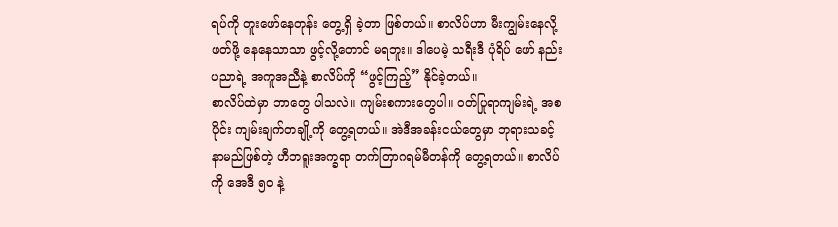ရပ်ကို တူးဖော်နေတုန်း တွေ့ရှိ ခဲ့တာ ဖြစ်တယ်။ စာလိပ်ဟာ မီးကျွမ်းနေလို့ ဖတ်ဖို့ နေနေသာသာ ဖွင့်လို့တောင် မရဘူး။ ဒါပေမဲ့ သရီးဒီ ပုံရိပ် ဖော် နည်းပညာရဲ့ အကူအညီနဲ့ စာလိပ်ကို “ဖွင့်ကြည့်” နိုင်ခဲ့တယ်။
စာလိပ်ထဲမှာ ဘာတွေ ပါသလဲ။ ကျမ်းစကားတွေပါ။ ဝတ်ပြုရာကျမ်းရဲ့ အစပိုင်း ကျမ်းချက်တချို့ကို တွေ့ရတယ်။ အဲဒီအခန်းငယ်တွေမှာ ဘုရားသခင့် နာမည်ဖြစ်တဲ့ ဟီဘရူးအက္ခရာ တက်တြာဂရမ်မီတန်ကို တွေ့ရတယ်။ စာလိပ်ကို အေဒီ ၅၀ နဲ့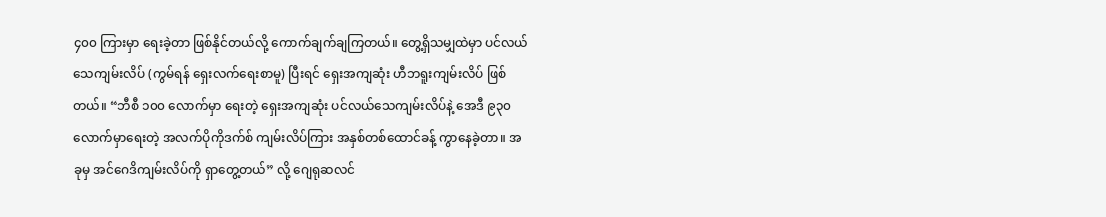၄၀၀ ကြားမှာ ရေးခဲ့တာ ဖြစ်နိုင်တယ်လို့ ကောက်ချက်ချကြတယ်။ တွေ့ရှိသမျှထဲမှာ ပင်လယ်သေကျမ်းလိပ် (ကွမ်ရန် ရှေးလက်ရေးစာမူ) ပြီးရင် ရှေးအကျဆုံး ဟီဘရူးကျမ်းလိပ် ဖြစ်တယ်။ “ဘီစီ ၁၀၀ လောက်မှာ ရေးတဲ့ ရှေးအကျဆုံး ပင်လယ်သေကျမ်းလိပ်နဲ့ အေဒီ ၉၃၀ လောက်မှာရေးတဲ့ အလက်ပိုကိုဒက်စ် ကျမ်းလိပ်ကြား အနှစ်တစ်ထောင်ခန့် ကွာနေခဲ့တာ။ အခုမှ အင်ဂေဒိကျမ်းလိပ်ကို ရှာတွေ့တယ်” လို့ ဂျေရုဆလင်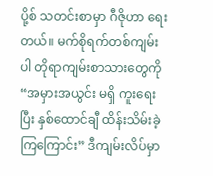ပို့စ် သတင်းစာမှာ ဂီဇိုဟာ ရေးတယ်။ မက်စိုရက်တစ်ကျမ်းပါ တိုရာကျမ်းစာသားတွေကို “အမှားအယွင်း မရှိ ကူးရေးပြီး နှစ်ထောင်ချီ ထိန်းသိမ်းခဲ့ကြကြောင်း” ဒီကျမ်းလိပ်မှာ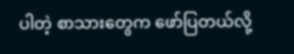ပါတဲ့ စာသားတွေက ဖော်ပြတယ်လို့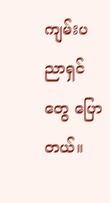ကျမ်းပညာရှင်တွေ ပြောတယ်။